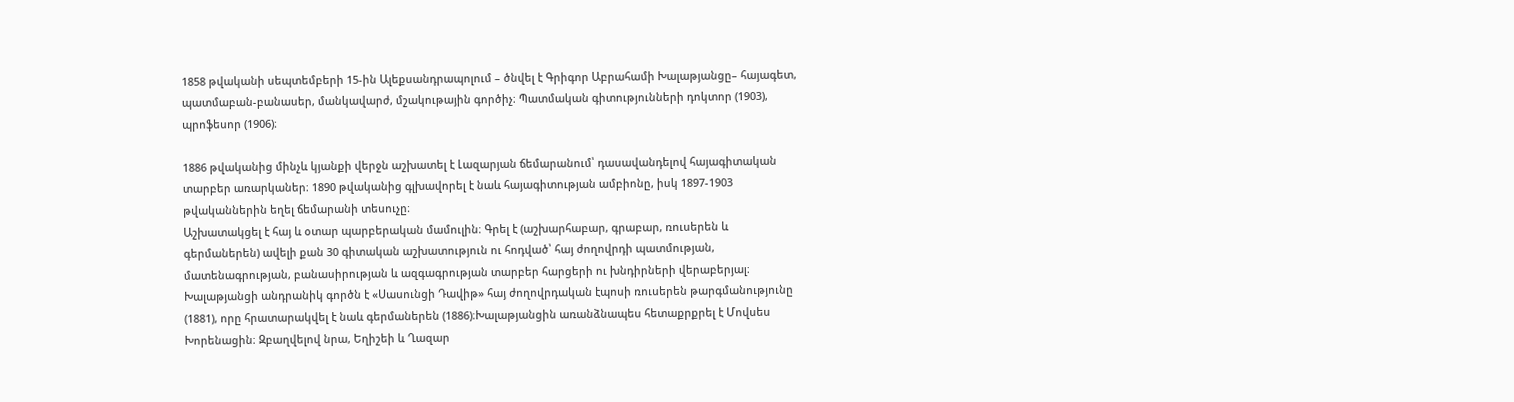1858 թվականի սեպտեմբերի 15-ին Ալեքսանդրապոլում – ծնվել է Գրիգոր Աբրահամի Խալաթյանցը– հայագետ, պատմաբան-բանասեր, մանկավարժ, մշակութային գործիչ։ Պատմական գիտությունների դոկտոր (1903), պրոֆեսոր (1906)։

1886 թվականից մինչև կյանքի վերջն աշխատել է Լազարյան ճեմարանում՝ դասավանդելով հայագիտական տարբեր առարկաներ։ 1890 թվականից գլխավորել է նաև հայագիտության ամբիոնը, իսկ 1897-1903 թվականներին եղել ճեմարանի տեսուչը։
Աշխատակցել է հայ և օտար պարբերական մամուլին։ Գրել է (աշխարհաբար, գրաբար, ռուսերեն և գերմաներեն) ավելի քան 30 գիտական աշխատություն ու հոդված՝ հայ ժողովրդի պատմության, մատենագրության, բանասիրության և ազգագրության տարբեր հարցերի ու խնդիրների վերաբերյալ։ Խալաթյանցի անդրանիկ գործն է «Սասունցի Դավիթ» հայ ժողովրդական էպոսի ռուսերեն թարգմանությունը (1881), որը հրատարակվել է նաև գերմաներեն (1886)։Խալաթյանցին առանձնապես հետաքրքրել է Մովսես Խորենացին։ Զբաղվելով նրա, Եղիշեի և Ղազար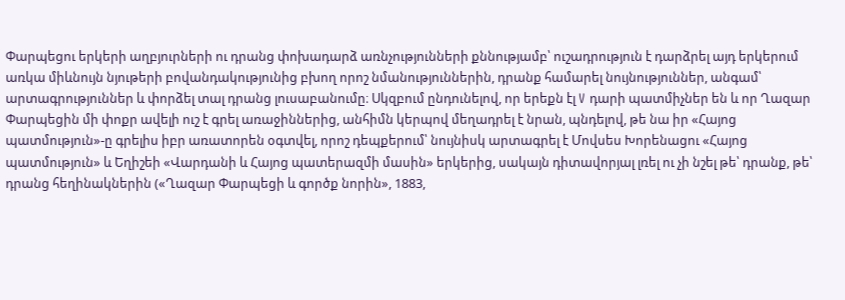Փարպեցու երկերի աղբյուրների ու դրանց փոխադարձ առնչությունների քննությամբ՝ ուշադրություն է դարձրել այդ երկերում առկա միևնույն նյութերի բովանդակությունից բխող որոշ նմանություններին, դրանք համարել նույնություններ, անգամ՝ արտագրություններ և փորձել տալ դրանց լուսաբանումը։ Սկզբում ընդունելով, որ երեքն էլ V դարի պատմիչներ են և որ Ղազար Փարպեցին մի փոքր ավելի ուշ է գրել առաջիններից, անհիմն կերպով մեղադրել է նրան, պնդելով, թե նա իր «Հայոց պատմություն»-ը գրելիս իբր առատորեն օգտվել, որոշ դեպքերում՝ նույնիսկ արտագրել է Մովսես Խորենացու «Հայոց պատմություն» և Եղիշեի «Վարդանի և Հայոց պատերազմի մասին» երկերից, սակայն դիտավորյալ լռել ու չի նշել թե՝ դրանք, թե՝ դրանց հեղինակներին («Ղազար Փարպեցի և գործք նորին», 1883,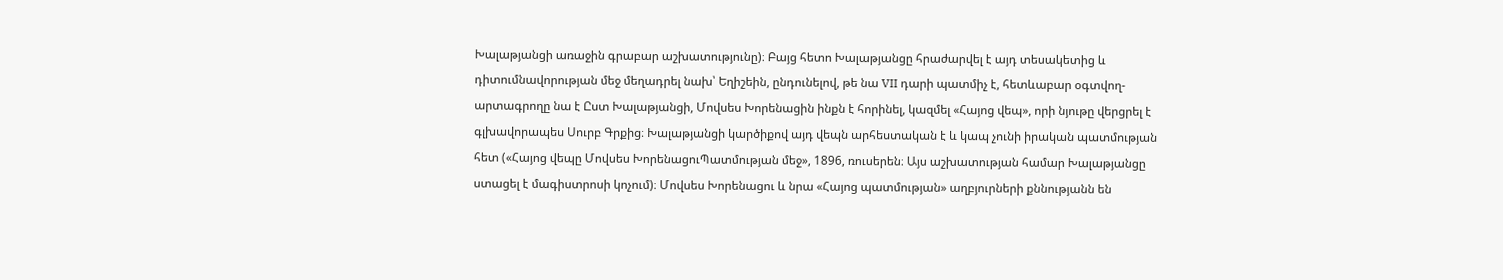Խալաթյանցի առաջին գրաբար աշխատությունը)։ Բայց հետո Խալաթյանցը հրաժարվել է այդ տեսակետից և դիտումնավորության մեջ մեղադրել նախ՝ Եղիշեին, ընդունելով, թե նա VII դարի պատմիչ է, հետևաբար օգտվող-արտագրողը նա է Ըստ Խալաթյանցի, Մովսես Խորենացին ինքն է հորինել, կազմել «Հայոց վեպ», որի նյութը վերցրել է գլխավորապես Սուրբ Գրքից։ Խալաթյանցի կարծիքով այդ վեպն արհեստական է և կապ չունի իրական պատմության հետ («Հայոց վեպը Մովսես ԽորենացուՊատմության մեջ», 1896, ռուսերեն։ Այս աշխատության համար Խալաթյանցը ստացել է մագիստրոսի կոչում)։ Մովսես Խորենացու և նրա «Հայոց պատմության» աղբյուրների քննությանն են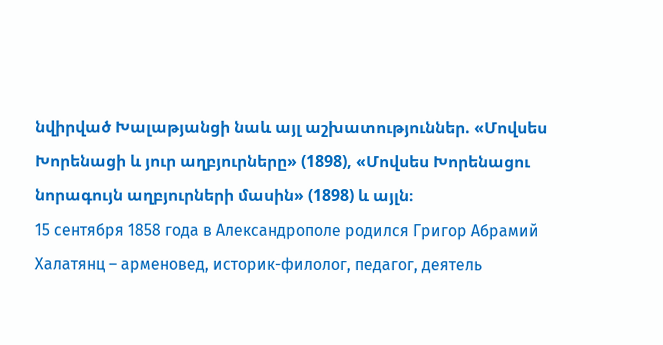նվիրված Խալաթյանցի նաև այլ աշխատություններ. «Մովսես Խորենացի և յուր աղբյուրները» (1898), «Մովսես Խորենացու նորագույն աղբյուրների մասին» (1898) և այլն։
15 сентября 1858 года в Александрополе родился Григор Абрамий Халатянц – арменовед, историк-филолог, педагог, деятель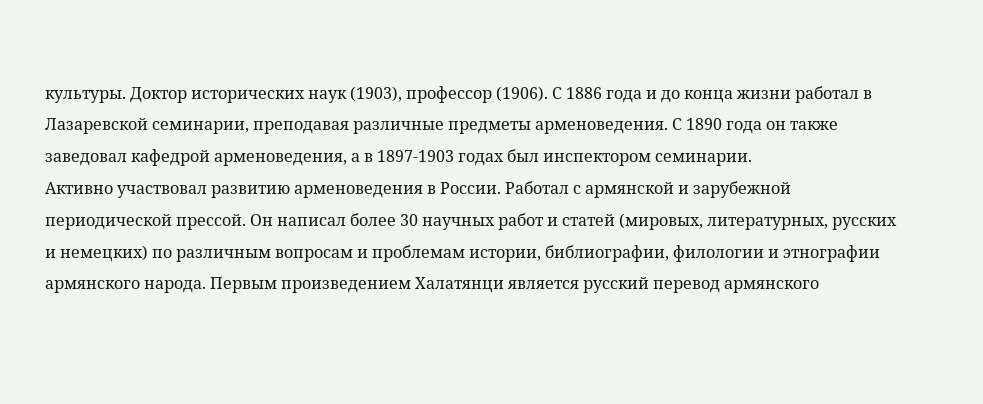культуры. Доктор исторических наук (1903), профессор (1906). С 1886 года и до конца жизни работал в Лазаревской семинарии, преподавая различные предметы арменоведения. С 1890 года он также заведовал кафедрой арменоведения, а в 1897-1903 годах был инспектором семинарии.
Активно участвовал развитию арменоведения в России. Работал с армянской и зарубежной периодической прессой. Он написал более 30 научных работ и статей (мировых, литературных, русских и немецких) по различным вопросам и проблемам истории, библиографии, филологии и этнографии армянского народа. Первым произведением Халатянци является русский перевод армянского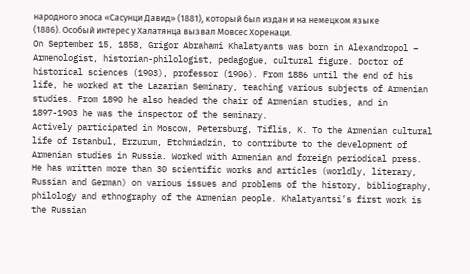народного эпоса «Сасунци Давид» (1881), который был издан и на немецком языке (1886). Особый интерес у Халатянца вызвал Мовсес Хоренаци.
On September 15, 1858, Grigor Abrahami Khalatyants was born in Alexandropol – Armenologist, historian-philologist, pedagogue, cultural figure. Doctor of historical sciences (1903), professor (1906). From 1886 until the end of his life, he worked at the Lazarian Seminary, teaching various subjects of Armenian studies. From 1890 he also headed the chair of Armenian studies, and in 1897-1903 he was the inspector of the seminary.
Actively participated in Moscow, Petersburg, Tiflis, K. To the Armenian cultural life of Istanbul, Erzurum, Etchmiadzin, to contribute to the development of Armenian studies in Russia. Worked with Armenian and foreign periodical press. He has written more than 30 scientific works and articles (worldly, literary, Russian and German) on various issues and problems of the history, bibliography, philology and ethnography of the Armenian people. Khalatyantsi’s first work is the Russian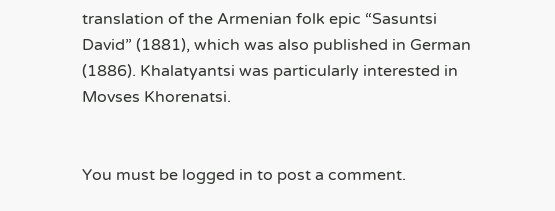translation of the Armenian folk epic “Sasuntsi David” (1881), which was also published in German (1886). Khalatyantsi was particularly interested in Movses Khorenatsi.


You must be logged in to post a comment.